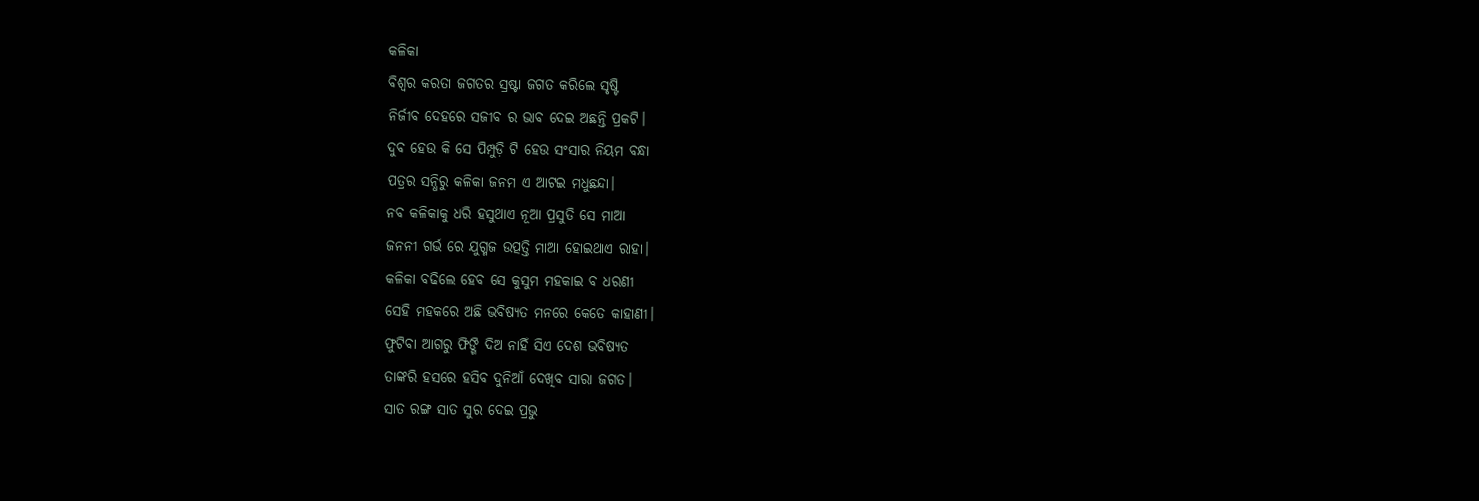କଳିକା
ବିଶ୍ବର କରତା ଜଗତର ସ୍ରଷ୍ଟା ଜଗତ କରିଲେ ସୃଷ୍ଟି
ନିର୍ଜୀବ ଦେହରେ ସଜୀବ ର ଭାବ ଦେଇ ଅଛନ୍ତି ପ୍ରକଟି।
ଦୁବ ହେଉ କି ସେ ପିମ୍ପୁଡ଼ି ଟି ହେଉ ସଂସାର ନିୟମ ବନ୍ଧା
ପତ୍ରର ସନ୍ଧିରୁ କଳିକା ଜନମ ଏ ଆଟଇ ମଧୁଛନ୍ଦା।
ନବ କଳିକାକୁ ଧରି ହସୁଥାଏ ନୂଆ ପ୍ରସୁତି ସେ ମାଆ
ଜନନୀ ଗର୍ଭ ରେ ଯୁଗ୍ମଜ ଉତ୍ପତ୍ତି ମାଆ ହୋଇଥାଏ ରାହା।
କଳିକା ବଢିଲେ ହେବ ସେ କୁସୁମ ମହକାଇ ବ ଧରଣୀ
ସେହି ମହକରେ ଅଛି ଭବିଷ୍ୟତ ମନରେ କେତେ କାହାଣୀ।
ଫୁଟିବା ଆଗରୁ ଫିଙ୍ଗି ଦିଅ ନାହିଁ ସିଏ ଦେଶ ଭବିଷ୍ୟତ
ତାଙ୍କରି ହସରେ ହସିବ ଦୁନିଆଁ ଦେଖିବ ସାରା ଜଗତ।
ସାତ ରଙ୍ଗ ସାତ ସୁର ଦେଇ ପ୍ରଭୁ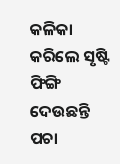କଳିକା କରିଲେ ସୃଷ୍ଟି
ଫିଙ୍ଗି ଦେଉଛନ୍ତି ପଚା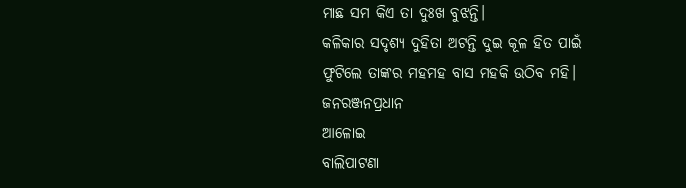ମାଛ ସମ କିଏ ତା ଦୁଃଖ ବୁଝନ୍ତି।
କଳିକାର ସଦୃଶ୍ୟ ଦୁହିତା ଅଟନ୍ତି ଦୁଇ କୂଳ ହିତ ପାଇଁ
ଫୁଟିଲେ ତାଙ୍କର ମହମହ ବାସ ମହକି ଉଠିବ ମହି।
ଜନରଞ୍ଜନପ୍ରଧାନ
ଆଳୋଇ
ବାଲିପାଟଣା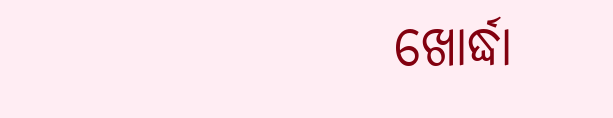ଖୋର୍ଦ୍ଧା